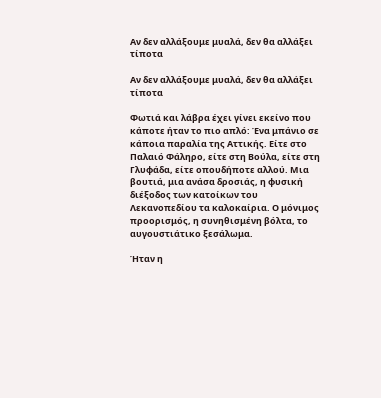Αν δεν αλλάξουμε μυαλά, δεν θα αλλάξει τίποτα

Αν δεν αλλάξουμε μυαλά, δεν θα αλλάξει τίποτα

Φωτιά και λάβρα έχει γίνει εκείνο που κάποτε ήταν το πιο απλό: Ένα μπάνιο σε κάποια παραλία της Αττικής. Είτε στο Παλαιό Φάληρο, είτε στη Βούλα, είτε στη Γλυφάδα, είτε οπουδήποτε αλλού. Μια βουτιά, μια ανάσα δροσιάς, η φυσική διέξοδος των κατοίκων του Λεκανοπεδίου τα καλοκαίρια. Ο μόνιμος προορισμός, η συνηθισμένη βόλτα, το αυγουστιάτικο ξεσάλωμα.

Ήταν η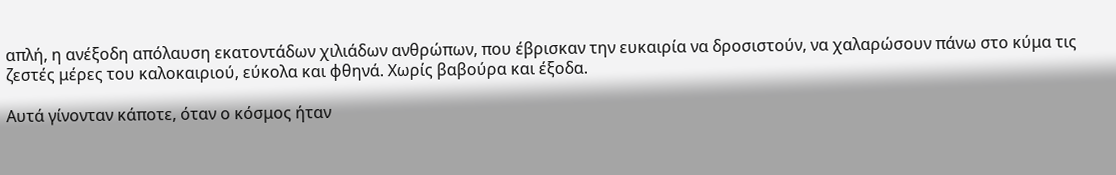απλή, η ανέξοδη απόλαυση εκατοντάδων χιλιάδων ανθρώπων, που έβρισκαν την ευκαιρία να δροσιστούν, να χαλαρώσουν πάνω στο κύμα τις ζεστές μέρες του καλοκαιριού, εύκολα και φθηνά. Χωρίς βαβούρα και έξοδα.

Αυτά γίνονταν κάποτε, όταν ο κόσμος ήταν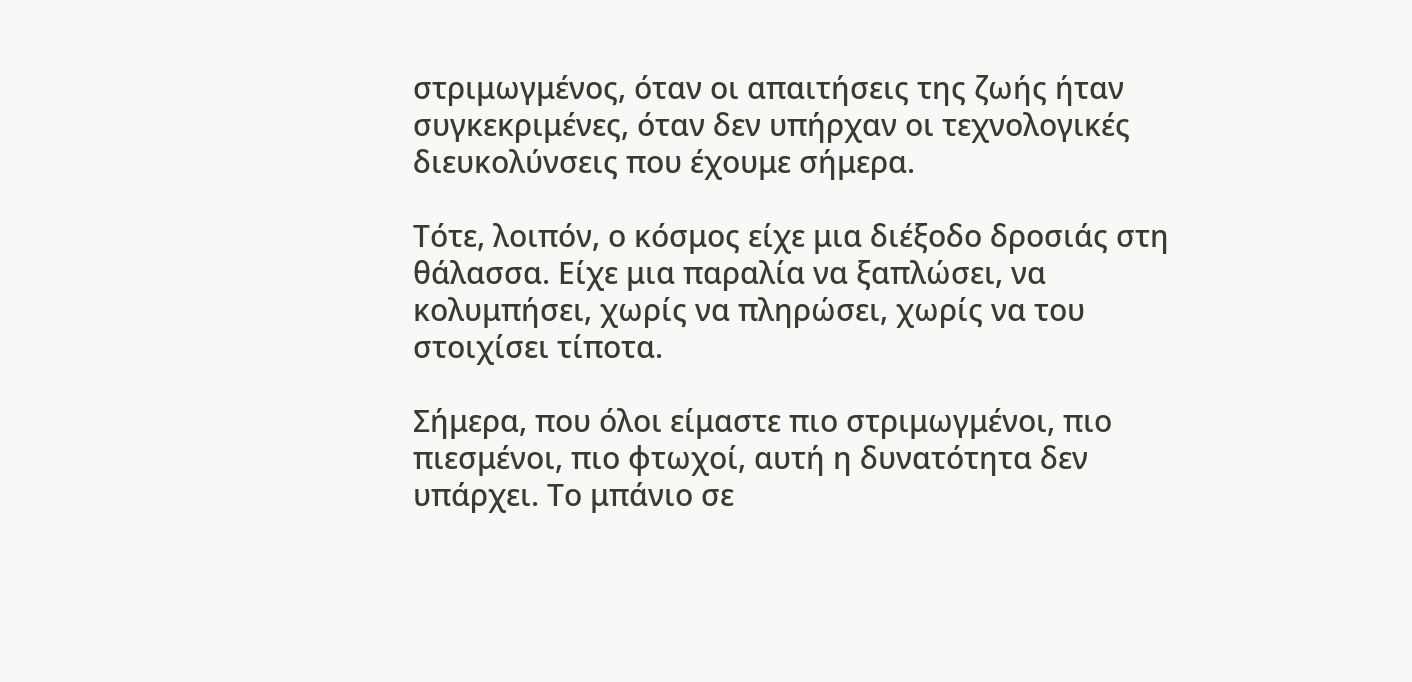στριμωγμένος, όταν οι απαιτήσεις της ζωής ήταν συγκεκριμένες, όταν δεν υπήρχαν οι τεχνολογικές διευκολύνσεις που έχουμε σήμερα.

Τότε, λοιπόν, ο κόσμος είχε μια διέξοδο δροσιάς στη θάλασσα. Είχε μια παραλία να ξαπλώσει, να κολυμπήσει, χωρίς να πληρώσει, χωρίς να του στοιχίσει τίποτα.

Σήμερα, που όλοι είμαστε πιο στριμωγμένοι, πιο πιεσμένοι, πιο φτωχοί, αυτή η δυνατότητα δεν υπάρχει. Το μπάνιο σε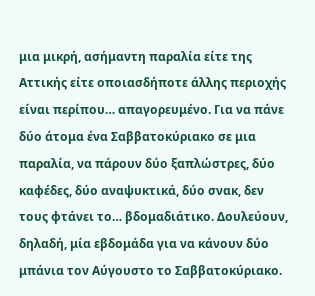μια μικρή, ασήμαντη παραλία είτε της Αττικής είτε οποιασδήποτε άλλης περιοχής είναι περίπου… απαγορευμένο. Για να πάνε δύο άτομα ένα Σαββατοκύριακο σε μια παραλία, να πάρουν δύο ξαπλώστρες, δύο καφέδες, δύο αναψυκτικά, δύο σνακ, δεν τους φτάνει το… βδομαδιάτικο. Δουλεύουν, δηλαδή, μία εβδομάδα για να κάνουν δύο μπάνια τον Αύγουστο το Σαββατοκύριακο.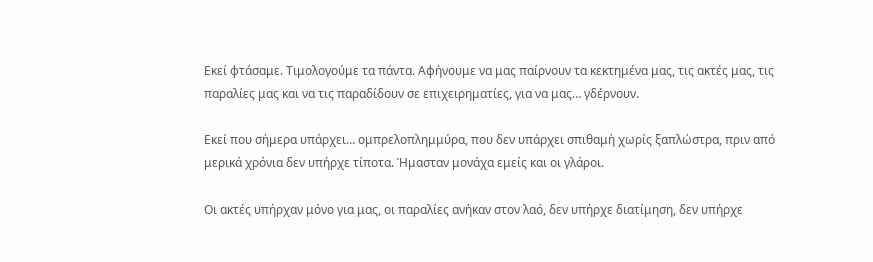Εκεί φτάσαμε. Τιμολογούμε τα πάντα. Αφήνουμε να μας παίρνουν τα κεκτημένα μας, τις ακτές μας, τις παραλίες μας και να τις παραδίδουν σε επιχειρηματίες, για να μας… γδέρνουν.

Εκεί που σήμερα υπάρχει… ομπρελοπλημμύρα, που δεν υπάρχει σπιθαμή χωρίς ξαπλώστρα, πριν από μερικά χρόνια δεν υπήρχε τίποτα. Ήμασταν μονάχα εμείς και οι γλάροι.

Οι ακτές υπήρχαν μόνο για μας, οι παραλίες ανήκαν στον λαό, δεν υπήρχε διατίμηση, δεν υπήρχε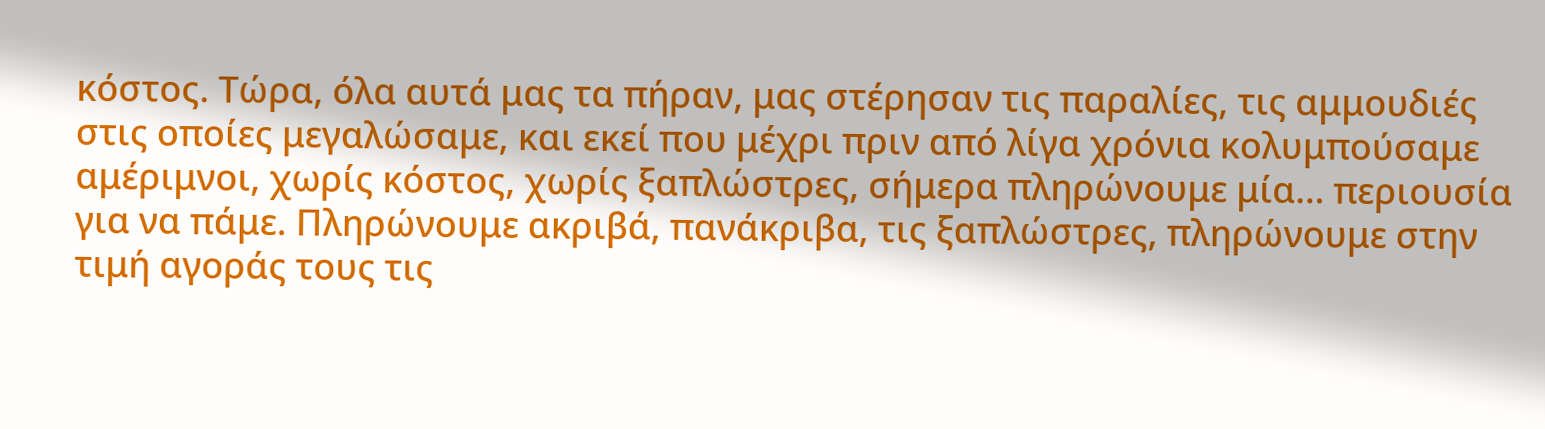κόστος. Τώρα, όλα αυτά μας τα πήραν, μας στέρησαν τις παραλίες, τις αμμουδιές στις οποίες μεγαλώσαμε, και εκεί που μέχρι πριν από λίγα χρόνια κολυμπούσαμε αμέριμνοι, χωρίς κόστος, χωρίς ξαπλώστρες, σήμερα πληρώνουμε μία… περιουσία για να πάμε. Πληρώνουμε ακριβά, πανάκριβα, τις ξαπλώστρες, πληρώνουμε στην τιμή αγοράς τους τις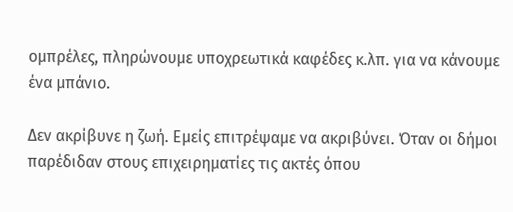ομπρέλες, πληρώνουμε υποχρεωτικά καφέδες κ.λπ. για να κάνουμε ένα μπάνιο.

Δεν ακρίβυνε η ζωή. Εμείς επιτρέψαμε να ακριβύνει. Όταν οι δήμοι παρέδιδαν στους επιχειρηματίες τις ακτές όπου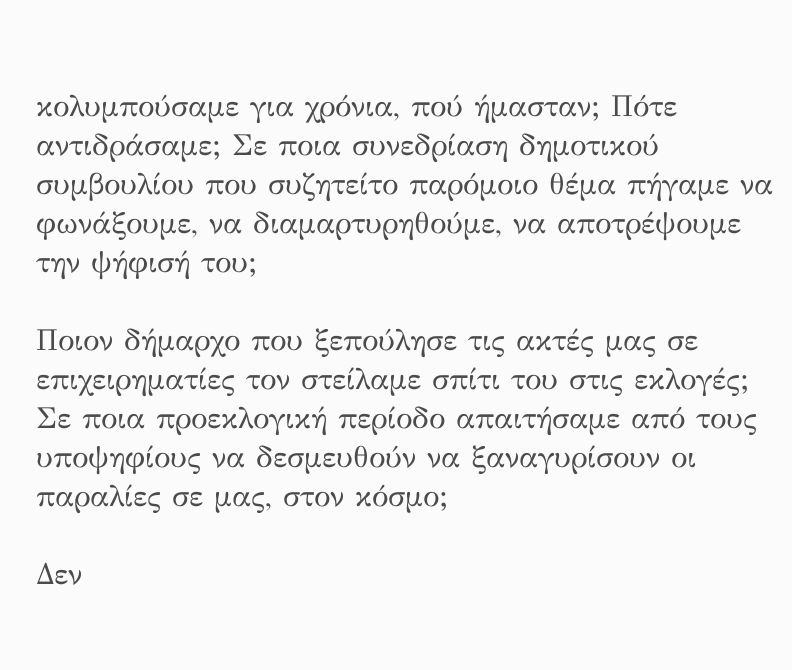κολυμπούσαμε για χρόνια, πού ήμασταν; Πότε αντιδράσαμε; Σε ποια συνεδρίαση δημοτικού συμβουλίου που συζητείτο παρόμοιο θέμα πήγαμε να φωνάξουμε, να διαμαρτυρηθούμε, να αποτρέψουμε την ψήφισή του;

Ποιον δήμαρχο που ξεπούλησε τις ακτές μας σε επιχειρηματίες τον στείλαμε σπίτι του στις εκλογές; Σε ποια προεκλογική περίοδο απαιτήσαμε από τους υποψηφίους να δεσμευθούν να ξαναγυρίσουν οι παραλίες σε μας, στον κόσμο;

Δεν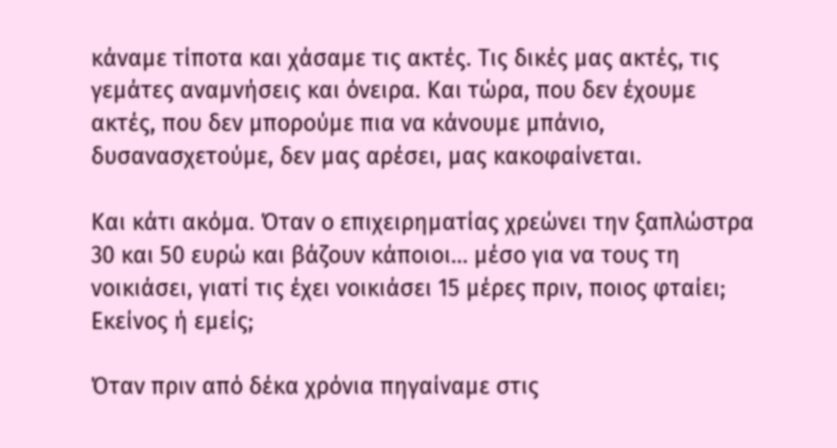κάναμε τίποτα και χάσαμε τις ακτές. Τις δικές μας ακτές, τις γεμάτες αναμνήσεις και όνειρα. Και τώρα, που δεν έχουμε ακτές, που δεν μπορούμε πια να κάνουμε μπάνιο, δυσανασχετούμε, δεν μας αρέσει, μας κακοφαίνεται.

Και κάτι ακόμα. Όταν ο επιχειρηματίας χρεώνει την ξαπλώστρα 30 και 50 ευρώ και βάζουν κάποιοι… μέσο για να τους τη νοικιάσει, γιατί τις έχει νοικιάσει 15 μέρες πριν, ποιος φταίει; Εκείνος ή εμείς;

Όταν πριν από δέκα χρόνια πηγαίναμε στις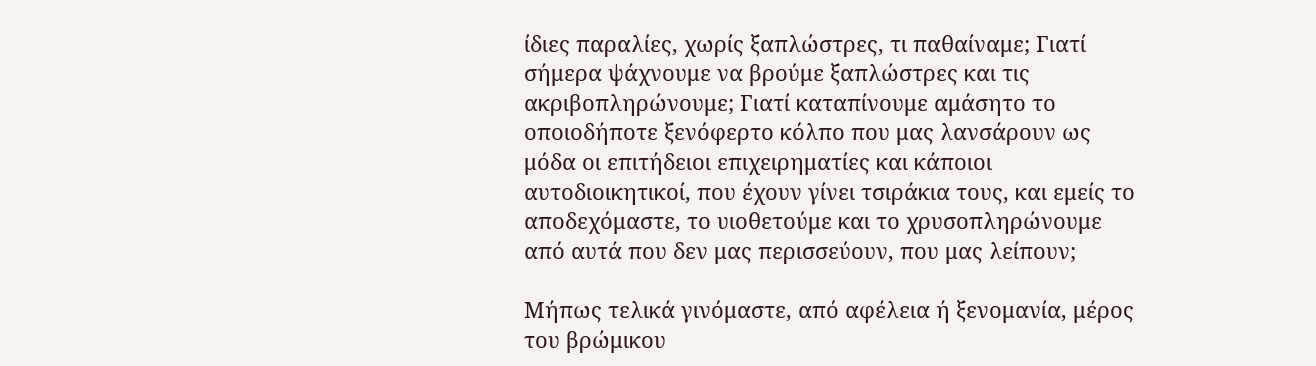ίδιες παραλίες, χωρίς ξαπλώστρες, τι παθαίναμε; Γιατί σήμερα ψάχνουμε να βρούμε ξαπλώστρες και τις ακριβοπληρώνουμε; Γιατί καταπίνουμε αμάσητο το οποιοδήποτε ξενόφερτο κόλπο που μας λανσάρουν ως μόδα οι επιτήδειοι επιχειρηματίες και κάποιοι αυτοδιοικητικοί, που έχουν γίνει τσιράκια τους, και εμείς το αποδεχόμαστε, το υιοθετούμε και το χρυσοπληρώνουμε από αυτά που δεν μας περισσεύουν, που μας λείπουν;

Μήπως τελικά γινόμαστε, από αφέλεια ή ξενομανία, μέρος του βρώμικου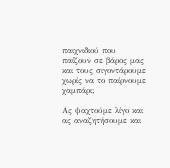παιχνιδιού που παίζουν σε βάρος μας και τους σιγοντάρουμε χωρίς να το παίρνουμε χαμπάρι;

Ας ψαχτούμε λίγο και ας αναζητήσουμε και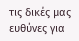τις δικές μας ευθύνες για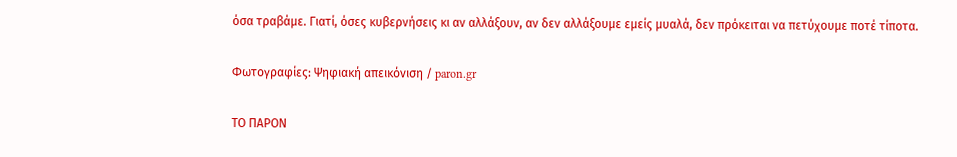όσα τραβάμε. Γιατί, όσες κυβερνήσεις κι αν αλλάξουν, αν δεν αλλάξουμε εμείς μυαλά, δεν πρόκειται να πετύχουμε ποτέ τίποτα.

Φωτογραφίες: Ψηφιακή απεικόνιση / paron.gr

ΤΟ ΠΑΡΟΝ